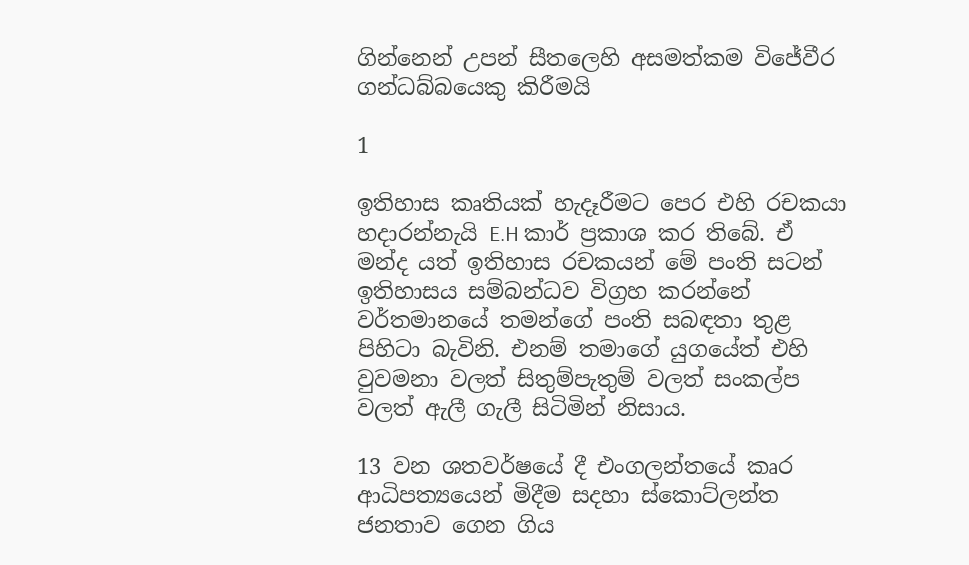ගින්නෙන් උපන් සීතලෙහි අසමත්කම විජේවීර ගන්ධබ්බයෙකු කිරීමයි

1

ඉතිහාස කෘතියක් හැදෑරීමට පෙර එහි රචකයා හදාරන්නැයි E.H කාර් ප්‍රකාශ කර තිබේ. ඒ මන්ද යත් ඉතිහාස රචකයන් මේ පංති සටන් ඉතිහාසය සම්බන්ධව විග්‍රහ කරන්නේ වර්තමානයේ තමන්ගේ පංති සබඳතා තුළ පිහිටා බැවිනි. එනම් තමාගේ යුගයේත් එහි වුවමනා වලත් සිතුම්පැතුම් වලත් සංකල්ප වලත් ඇලී ගැලී සිටිමින් නිසාය.

13 වන ශතවර්ෂයේ දී එංගලන්තයේ කෘර ආධිපත්‍යයෙන් මිදීම සදහා ස්කොට්ලන්ත ජනතාව ගෙන ගිය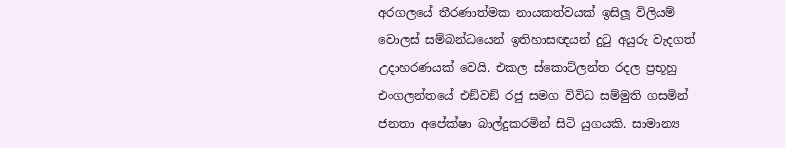අරගලයේ තීරණාත්මක නායකත්වයක් ඉසිලූ විලියම් වොලස් සම්බන්ධයෙන් ඉතිහාසඥයන් දුටු අයුරු වැදගත් උදාහරණයක් වෙයි. එකල ස්කොට්ලන්ත රදල ප්‍රභූහු එංගලන්තයේ එඞ්වඞ් රජු සමග විවිධ සම්මුති ගසමින් ජනතා අපේක්ෂා බාල්දුකරමින් සිටි යුගයකි. සාමාන්‍ය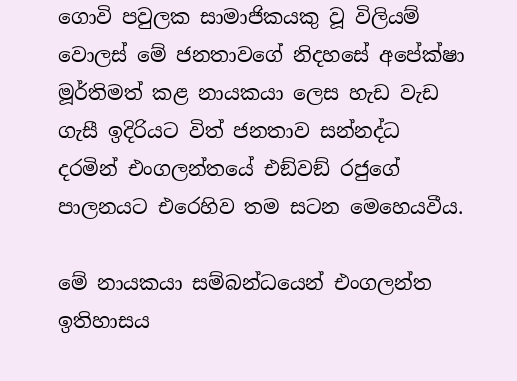ගොවි පවුලක සාමාජිකයකු වූ විලියම් වොලස් මේ ජනතාවගේ නිදහසේ අපේක්ෂා මූර්තිමත් කළ නායකයා ලෙස හැඩ වැඩ ගැසී ඉදිරියට විත් ජනතාව සන්නද්ධ දරමින් එංගලන්තයේ එඞ්වඞ් රජුගේ පාලනයට එරෙහිව තම සටන මෙහෙයවීය.

මේ නායකයා සම්බන්ධයෙන් එංගලන්ත ඉතිහාසය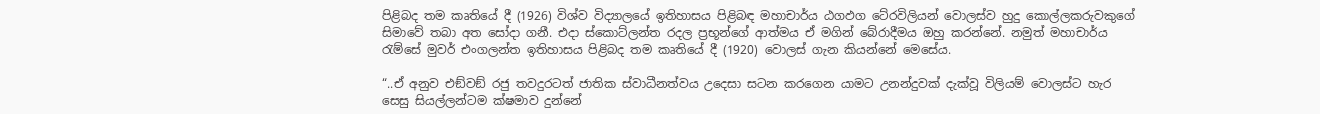පිළිබද තම කෘතියේ දී (1926) විශ්ව විද්‍යාලයේ ඉතිහාසය පිළිබඳ මහාචාර්ය ඨගඵග ටේ‍රවිලියන් වොලස්ව හුදු කොල්ලකරුවකුගේ සිමාවේ තබා අත සෝදා ගනී. එදා ස්කොට්ලන්ත රදල ප්‍රභූන්ගේ ආත්මය ඒ මගින් බේරාදීමය ඔහු කරන්නේ. නමුත් මහාචාර්ය රැම්සේ මුවර් එංගලන්ත ඉතිහාසය පිළිබද තම කෘතියේ දී (1920) වොලස් ගැන කියන්නේ මෙසේය.

“..ඒ අනුව එඞ්වඞ් රජු තවදුරටත් ජාතික ස්වාධීනත්වය උදෙසා සටන කරගෙන යාමට උනන්දුවක් දැක්වූ විලියම් වොලස්ට හැර සෙසු සියල්ලන්ටම ක්ෂමාව දුන්නේ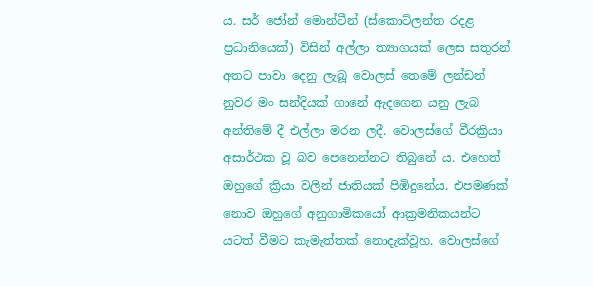ය. සර් ජෝන් මොන්ටීන් (ස්කොට්ලන්ත රදළ ප්‍රධානියෙක්) විසින් අල්ලා ත්‍යාගයක් ලෙස සතුරන් අතට පාවා දෙනු ලැබූ වොලස් තෙමේ ලන්ඩන් නුවර මං සන්දියක් ගානේ ඇදගෙන යනු ලැබ අන්තිමේ දී එල්ලා මරන ලදී. වොලස්ගේ වීරක්‍රියා අසාර්ථක වූ බව පෙනෙන්නට තිබුනේ ය. එහෙත් ඔහුගේ ක්‍රියා වලින් ජාතියක් පිඹිදුනේය. එපමණක් නොව ඔහුගේ අනුගාමිකයෝ ආක්‍රමනිකයන්ට යටත් වීමට කැමැත්තක් නොදැක්වූහ. වොලස්ගේ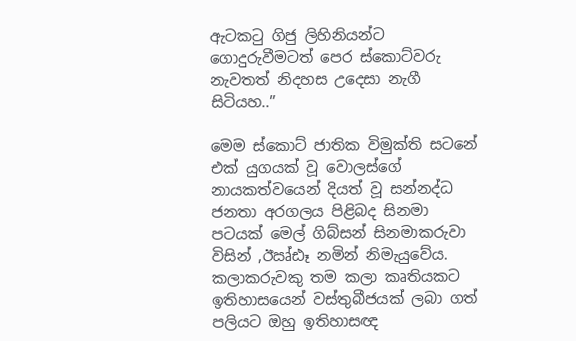ඇටකටු ගිජු ලිහිනියන්ට ගොදුරුවීමටත් පෙර ස්කොට්වරු නැවතත් නිදහස උදෙසා නැගී සිටියහ..”

මෙම ස්කොට් ජාතික විමුක්ති සටනේ එක් යුගයක් වූ වොලස්ගේ නායකත්වයෙන් දියත් වූ සන්නද්ධ ජනතා අරගලය පිළිබද සිනමා පටයක් මෙල් ගිබ්සන් සිනමාකරුවා විසින් ,ඊඍ්ඪෑ නමින් නිමැයුවේය. කලාකරුවකු තම කලා කෘතියකට ඉතිහාසයෙන් වස්තුබීජයක් ලබා ගත් පලියට ඔහු ඉතිහාසඥ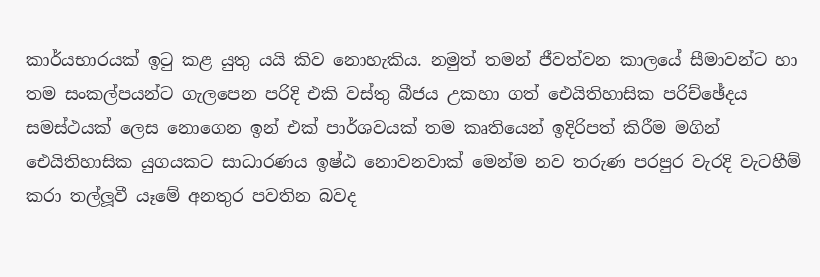කාර්යභාරයක් ඉටු කළ යුතු යයි කිව නොහැකිය. නමුත් තමන් ජීවත්වන කාලයේ සීමාවන්ට හා තම සංකල්පයන්ට ගැලපෙන පරිදි එකි වස්තු බීජය උකහා ගත් ඓයිතිහාසික පරිච්ඡේදය සමස්ථයක් ලෙස නොගෙන ඉන් එක් පාර්ශවයක් තම කෘතියෙන් ඉදිරිපත් කිරීම මගින් ඓයිතිහාසික යුගයකට සාධාරණය ඉෂ්ඨ නොවනවාක් මෙන්ම නව තරුණ පරපුර වැරදි වැටහීම් කරා තල්ලූවී යෑමේ අනතුර පවතින බවද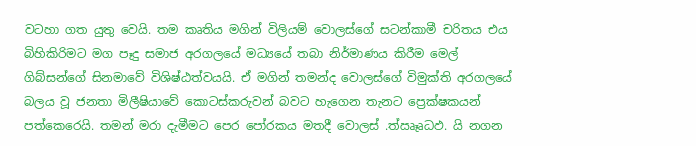වටහා ගත යුතු වෙයි. තම කෘතිය මගින් විලියම් වොලස්ගේ සටන්කාමී චරිතය එය බිහිකිරිමට මග පෑදු සමාජ අරගලයේ මධ්‍යයේ තබා නිර්මාණය කිරීම මෙල් ගිබ්සන්ගේ සිනමාවේ විශිෂ්ඨත්වයයි. ඒ මගින් තමන්ද වොලස්ගේ විමුක්ති අරගලයේ බලය වූ ජනතා මිලීෂියාවේ කොටස්කරුවන් බවට හැගෙන තැනට ප්‍රෙක්ෂකයන් පත්කෙරෙයි. තමන් මරා දැමීමට පෙර පෝරකය මතදී වොලස් .ත්‍ඍෑෘධඵ. යි නගන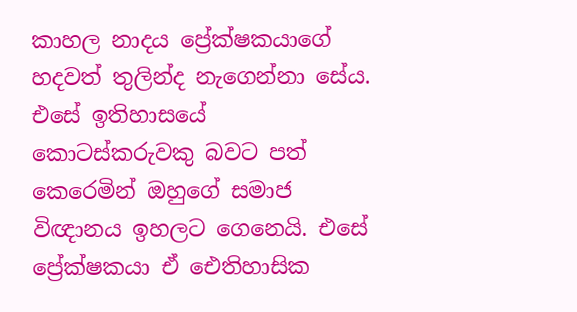කාහල නාදය ප්‍රේක්ෂකයාගේ හදවත් තුලින්ද නැගෙන්නා සේය. එසේ ඉතිහාසයේ කොටස්කරුවකු බවට පත් කෙරෙමින් ඔහුගේ සමාජ විඥානය ඉහලට ගෙනෙයි. එසේ ප්‍රේක්ෂකයා ඒ ඓතිහාසික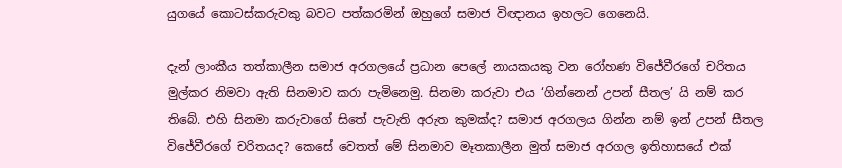යුගයේ කොටස්කරුවකු බවට පත්කරමින් ඔහුගේ සමාජ විඥානය ඉහලට ගෙනෙයි.

දැන් ලාංකීය තත්කාලීන සමාජ අරගලයේ ප්‍රධාන පෙලේ නායකයකු වන රෝහණ විජේවීරගේ චරිතය මුල්කර නිමවා ඇති සිනමාව කරා පැමිනෙමු. සිනමා කරුවා එය ‘ගින්නෙන් උපන් සීතල’ යි නම් කර තිබේ. එහි සිනමා කරුවාගේ සිතේ පැවැති අරුත කුමක්ද? සමාජ අරගලය ගින්න නම් ඉන් උපන් සීතල විජේවීරගේ චරිතයද? කෙසේ වෙතත් මේ සිනමාව මෑතකාලීන මුත් සමාජ අරගල ඉතිහාසයේ එක්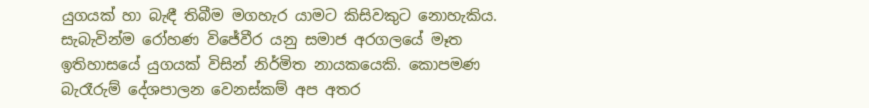යුගයක් හා බැඳී තිබීම මගහැර යාමට කිසිවකුට නොහැකිය. සැබැවින්ම රෝහණ විජේවීර යනු සමාජ අරගලයේ මෑත ඉතිහාසයේ යුගයක් විසින් නිර්මිත නායකයෙකි. කොපමණ බැරෑරුම් දේශපාලන වෙනස්කම් අප අතර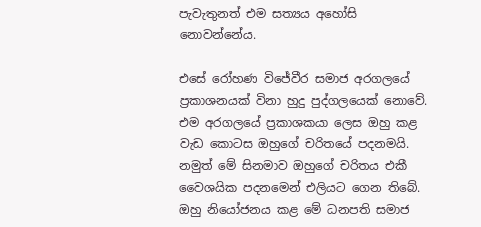පැවැතුනත් එම සත්‍යය අහෝසි නොවන්නේය.

එසේ රෝහණ විජේවීර සමාජ අරගලයේ ප්‍රකාශනයක් විනා හුදු පුද්ගලයෙක් නොවේ. එම අරගලයේ ප්‍රකාශකයා ලෙස ඔහු කළ වැඩ කොටස ඔහුගේ චරිතයේ පදනමයි. නමුත් මේ සිනමාව ඔහුගේ චරිතය එකී වෛශයික පදනමෙන් එලියට ගෙන තිබේ. ඔහු නියෝජනය කළ මේ ධනපති සමාජ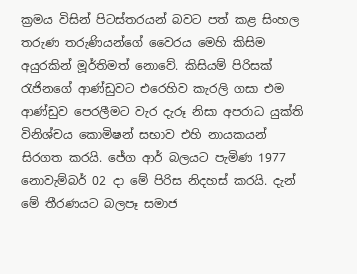ක්‍රමය විසින් පිටස්තරයන් බවට පත් කළ සිංහල තරුණ තරුණියන්ගේ වෛරය මෙහි කිසිම අයුරකින් මූර්තිමත් නොවේ. කිසියම් පිරිසක් රැජිනගේ ආණ්ඩුවට එරෙහිව කැරලි ගසා එම ආණ්ඩුව පෙරලීමට වැර දැරූ නිසා අපරාධ යුක්ති විනිශ්චය කොමිෂන් සභාව එහි නායකයන් සිරගත කරයි. ජේග ආර් බලයට පැමිණ 1977 නොවැම්බර් 02 දා මේ පිරිස නිදහස් කරයි. දැන් මේ තීරණයට බලපෑ සමාජ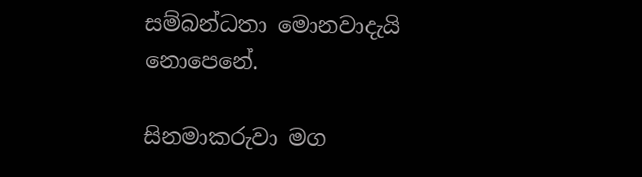සම්බන්ධතා මොනවාදැයි නොපෙනේ.

සිනමාකරුවා මග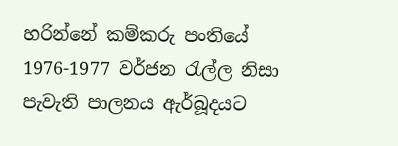හරින්නේ කම්කරු පංතියේ 1976-1977 වර්ජන රැල්ල නිසා පැවැති පාලනය ඇර්බූදයට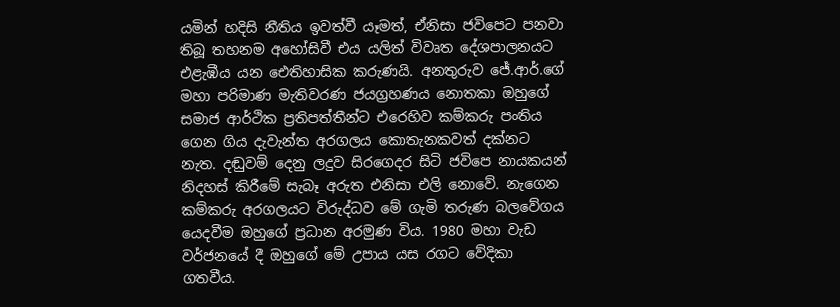යමින් හදිසි නීතිය ඉවත්වී යෑමත්, ඒනිසා ජවිපෙට පනවා තිබූ තහනම අහෝසිවී එය යලිත් විවෘත දේශපාලනයට එළැඹීය යන ඓතිහාසික කරුණයි. අනතුරුව ජේ.ආර්.ගේ මහා පරිමාණ මැතිවරණ ජයග්‍රහණය නොතකා ඔහුගේ සමාජ ආර්ථික ප්‍රතිපත්තීන්ට එරෙහිව කම්කරු පංතිය ගෙන ගිය දැවැන්ත අරගලය කොතැනකවත් දක්නට නැත. දඬුවම් දෙනු ලදුව සිරගෙදර සිටි ජවිපෙ නායකයන් නිදහස් කිරීමේ සැබෑ අරුත එනිසා එලි නොවේ. නැගෙන කම්කරු අරගලයට විරුද්ධව මේ ගැමි තරුණ බලවේගය යෙදවීම ඔහුගේ ප්‍රධාන අරමුණ විය. 1980 මහා වැඩ වර්ජනයේ දී ඔහුගේ මේ උපාය යස රගට වේදිකා ගතවීය.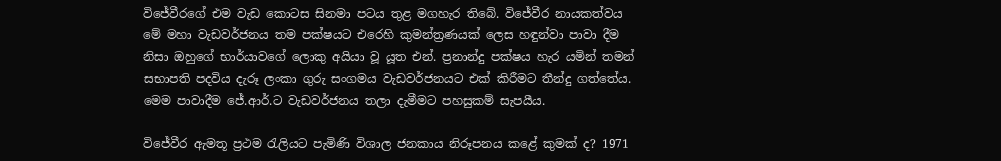විජේවීරගේ එම වැඩ කොටස සිනමා පටය තුළ මගහැර තිබේ. විජේවීර නායකත්වය මේ මහා වැඩවර්ජනය තම පක්ෂයට එරෙහි කුමන්ත්‍රණයක් ලෙස හඳුන්වා පාවා දීම නිසා ඔහුගේ භාර්යාවගේ ලොකු අයියා වූ යූත එන්. ප්‍රනාන්දු පක්ෂය හැර යමින් තමන් සභාපති පදවිය දැරූ ලංකා ගුරු සංගමය වැඩවර්ජනයට එක් කිරීමට තීන්දු ගත්තේය. මෙම පාවාදීම ජේ.ආර්.ට වැඩවර්ජනය තලා දැමීමට පහසුකම් සැපයීය.

විජේවීර ඇමතූ ප්‍රථම රැලියට පැමිණි විශාල ජනකාය නිරූපනය කළේ කුමක් ද? 1971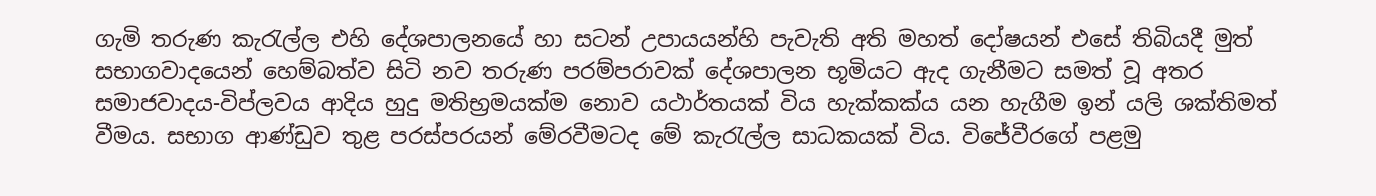ගැමි තරුණ කැරැල්ල එහි දේශපාලනයේ හා සටන් උපායයන්හි පැවැති අති මහත් දෝෂයන් එසේ තිබියදී මුත් සභාගවාදයෙන් හෙම්බත්ව සිටි නව තරුණ පරම්පරාවක් දේශපාලන භූමියට ඇද ගැනීමට සමත් වූ අතර සමාජවාදය-විප්ලවය ආදිය හුදු මතිභ්‍රමයක්ම නොව යථාර්තයක් විය හැක්කක්ය යන හැගීම ඉන් යලි ශක්තිමත් වීමය. සභාග ආණ්ඩුව තුළ පරස්පරයන් මේරවීමටද මේ කැරැල්ල සාධකයක් විය. විජේවීරගේ පළමු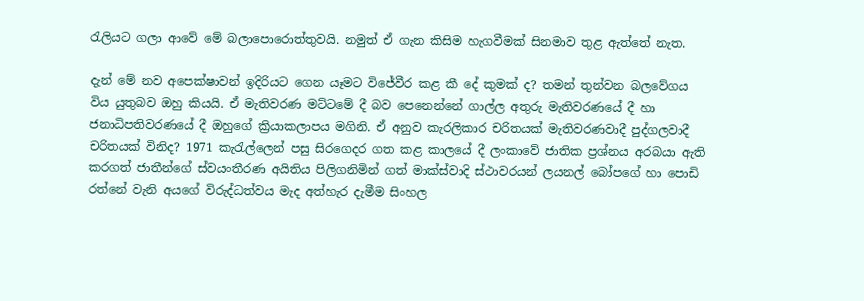රැලියට ගලා ආවේ මේ බලාපොරොත්තුවයි. නමුත් ඒ ගැන කිසිම හැගවීමක් සිනමාව තුළ ඇත්තේ නැත.

දැන් මේ නව අපෙක්ෂාවන් ඉදිරියට ගෙන යෑමට විජේවීර කළ කී දේ කුමක් ද? තමන් තුන්වන බලවේගය විය යුතුබව ඔහු කියයි. ඒ මැතිවරණ මට්ටමේ දී බව පෙනෙන්නේ ගාල්ල අතුරු මැතිවරණයේ දී හා ජනාධිපතිවරණයේ දී ඔහුගේ ක්‍රියාකලාපය මගිනි. ඒ අනුව කැරලිකාර චරිතයක් මැතිවරණවාදී පුද්ගලවාදී චරිතයක් විනිද? 1971 කැරැල්ලෙන් පසු සිරගෙදර ගත කළ කාලයේ දී ලංකාවේ ජාතික ප්‍රශ්නය අරබයා ඇති කරගත් ජාතීන්ගේ ස්වයංතීරණ අයිතිය පිලිගනිමින් ගත් මාක්ස්වාදි ස්ථාවරයන් ලයනල් බෝපගේ හා පොඩි රත්නේ වැනි අයගේ විරුද්ධත්වය මැද අත්හැර දැමීම සිංහල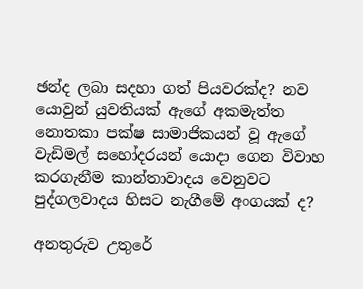ඡන්ද ලබා සදහා ගත් පියවරක්ද? නව යොවුන් යුවතියක් ඇගේ අකමැත්ත නොතකා පක්ෂ සාමාජිකයන් වූ ඇගේ වැඩිමල් සහෝදරයන් යොදා ගෙන විවාහ කරගැනීම කාන්තාවාදය වෙනුවට පුද්ගලවාදය හිසට නැගීමේ අංගයක් ද?

අනතුරුව උතුරේ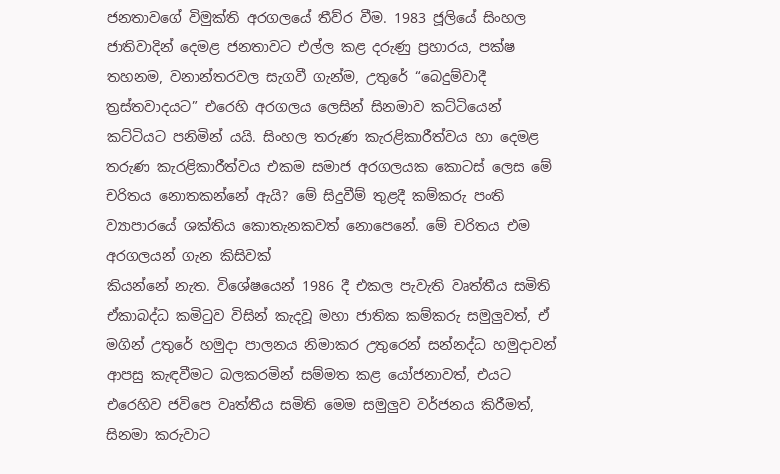ජනතාවගේ විමුක්ති අරගලයේ තීව්ර වීම. 1983 ජූලියේ සිංහල ජාතිවාදින් දෙමළ ජනතාවට එල්ල කළ දරුණු ප්‍රහාරය, පක්ෂ තහනම, වනාන්තරවල සැගවී ගැන්ම, උතුරේ “බෙදුම්වාදී ත්‍රස්තවාදයට” එරෙහි අරගලය ලෙසින් සිනමාව කට්ටියෙන් කට්ටියට පනිමින් යයි. සිංහල තරුණ කැරළිකාරීත්වය හා දෙමළ තරුණ කැරළිකාරීත්වය එකම සමාජ අරගලයක කොටස් ලෙස මේ චරිතය නොතකන්නේ ඇයි? මේ සිදුවීම් තුළදී කම්කරු පංති ව්‍යාපාරයේ ශක්තිය කොතැනකවත් නොපෙනේ. මේ චරිතය එම අරගලයන් ගැන කිසිවක්
කියන්නේ නැත. විශේෂයෙන් 1986 දී එකල පැවැති වෘත්තීය සමිති ඒකාබද්ධ කමිටුව විසින් කැදවූ මහා ජාතික කම්කරු සමුලුවත්, ඒ මගින් උතුරේ හමුදා පාලනය නිමාකර උතුරෙන් සන්නද්ධ හමුදාවන් ආපසු කැඳවීමට බලකරමින් සම්මත කළ යෝජනාවත්, එයට එරෙහිව ජවිපෙ වෘත්තීය සමිති මෙම සමුලුව වර්ජනය කිරීමත්, සිනමා කරුවාට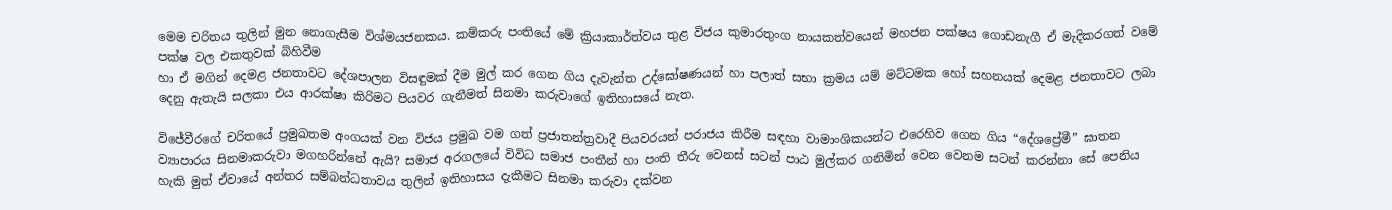මෙම චරිතය තුලින් මුන නොගැසීම විශ්මයජනකය. කම්කරු පංතියේ මේ ක්‍රියාකාර්ත්වය තුළ විජය කුමාරතුංග නායකත්වයෙන් මහජන පක්ෂය ගොඩනැගී ඒ මැදිකරගත් වමේ පක්ෂ වල එකතුවක් බිහිවීම
හා ඒ මගින් දෙමළ ජනතාවට දේශපාලන විසඳුමක් දීම මුල් කර ගෙන ගිය දැවැන්ත උද්ඝෝෂණයන් හා පලාත් සභා ක්‍රමය යම් මට්ටමක හෝ සහනයක් දෙමළ ජනතාවට ලබා දෙනු ඇතැයි සලකා එය ආරක්ෂා කිරිමට පියවර ගැනීමත් සිනමා කරුවාගේ ඉතිහාසයේ නැත.

විජේවීරගේ චරිතයේ ප්‍රමුඛතම අංගයක් වන විජය ප්‍රමුඛ වම ගත් ප්‍රජාතන්ත්‍රවාදී පියවරයන් පරාජය කිරීම සඳහා වාමාංශිකයන්ට එරෙහිව ගෙන ගිය “දේශප්‍රේමී” ඝාතන ව්‍යාපාරය සිනමාකරුවා මගහරින්නේ ඇයි? සමාජ අරගලයේ විවිධ සමාජ පංතීන් හා පංති තීරු වෙනස් සටන් පාඨ මුල්කර ගනිමින් වෙන වෙනම සටන් කරන්නා සේ පෙනිය හැකි මුත් ඒවායේ අන්තර සම්බන්ධතාවය තුලින් ඉතිහාසය දැකීමට සිනමා කරුවා දක්වන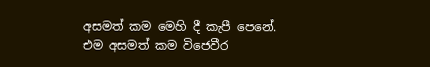අසමත් කම මෙහි දී කැපී පෙනේ. එම අසමත් කම විජෙවීර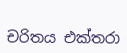චරිතය එක්තරා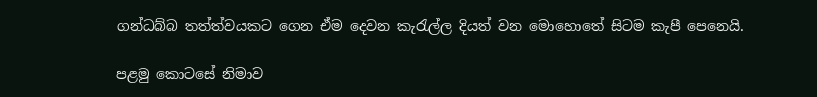ගන්ධබ්බ තත්ත්වයකට ගෙන ඒම දෙවන කැරැල්ල දියත් වන මොහොතේ සිටම කැපී පෙනෙයි.

පළමු කොටසේ නිමාව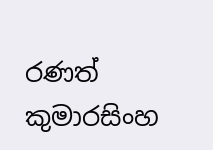රණත් කුමාරසිංහ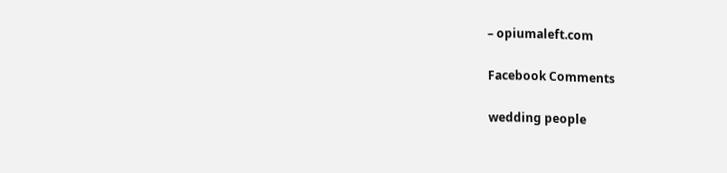– opiumaleft.com

Facebook Comments

wedding people